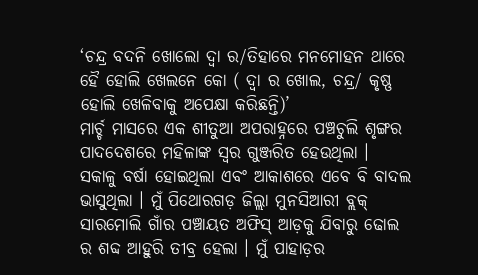‘ଚନ୍ଦ୍ର ବଦନି ଖୋଲୋ ଦ୍ୱା ର/ତିହାରେ ମନମୋହନ ଥାରେ ହୈ ହୋଲି ଖେଲନେ କୋ ( ଦ୍ୱା ର ଖୋଲ, ଚନ୍ଦ୍ର/ କୃଷ୍ଣ ହୋଲି ଖେଳିବାକୁ ଅପେକ୍ଷା କରିଛନ୍ତି)’
ମାର୍ଚ୍ଚ ମାସରେ ଏକ ଶୀତୁଆ ଅପରାହ୍ନରେ ପଞ୍ଚଚୁଲି ଶୃଙ୍ଗର ପାଦଦେଶରେ ମହିଳାଙ୍କ ସ୍ୱର ଗୁଞ୍ଜରିତ ହେଉଥିଲା । ସକାଳୁ ବର୍ଷା ହୋଇଥିଲା ଏବଂ ଆକାଶରେ ଏବେ ବି ବାଦଲ ଭାସୁଥିଲା । ମୁଁ ପିଥୋରଗଡ଼ ଜିଲ୍ଲା ମୁନସିଆରୀ ବ୍ଲକ୍ ସାରମୋଲି ଗାଁର ପଞ୍ଚାୟତ ଅଫିସ୍ ଆଡ଼କୁ ଯିବାରୁ ଢୋଲ ର ଶବ୍ଦ ଆହୁରି ତୀବ୍ର ହେଲା । ମୁଁ ପାହାଡ଼ର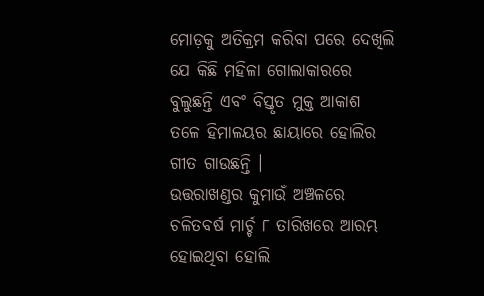ମୋଡ଼କୁ ଅତିକ୍ରମ କରିବା ପରେ ଦେଖିଲି ଯେ କିଛି ମହିଳା ଗୋଲାକାରରେ ବୁଲୁଛନ୍ତି ଏବଂ ବିସ୍ତୃତ ମୁକ୍ତ ଆକାଶ ତଳେ ହିମାଳୟର ଛାୟାରେ ହୋଲିର ଗୀତ ଗାଉଛନ୍ତି ।
ଉତ୍ତରାଖଣ୍ଡର କୁମାଉଁ ଅଞ୍ଚଳରେ ଚଳିତବର୍ଷ ମାର୍ଚ୍ଚ ୮ ତାରିଖରେ ଆରମ୍ଭ ହୋଇଥିବା ହୋଲି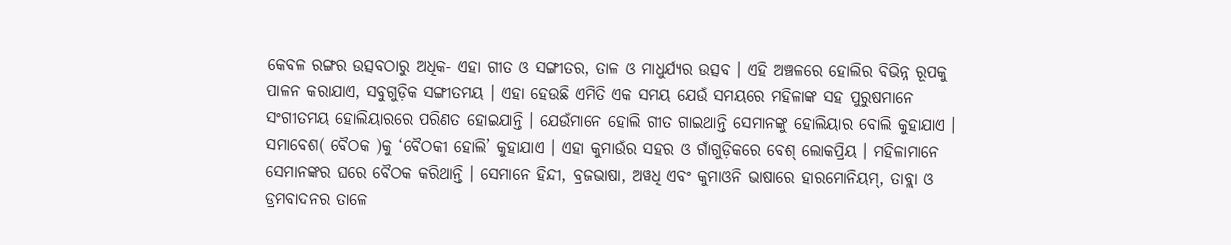କେବଳ ରଙ୍ଗର ଉତ୍ସବଠାରୁ ଅଧିକ- ଏହା ଗୀତ ଓ ସଙ୍ଗୀତର, ତାଳ ଓ ମାଧୁର୍ଯ୍ୟର ଉତ୍ସବ । ଏହି ଅଞ୍ଚଳରେ ହୋଲିର ବିଭିନ୍ନ ରୂପକୁ ପାଳନ କରାଯାଏ, ସବୁଗୁଡ଼ିକ ସଙ୍ଗୀତମୟ । ଏହା ହେଉଛି ଏମିତି ଏକ ସମୟ ଯେଉଁ ସମୟରେ ମହିଳାଙ୍କ ସହ ପୁରୁଷମାନେ ସଂଗୀତମୟ ହୋଲିୟାରରେ ପରିଣତ ହୋଇଯାନ୍ତି । ଯେଉଁମାନେ ହୋଲି ଗୀତ ଗାଇଥାନ୍ତି ସେମାନଙ୍କୁ ହୋଲିୟାର ବୋଲି କୁହାଯାଏ ।
ସମାବେଶ( ବୈଠକ )କୁ ‘ବୈଠକୀ ହୋଲି’ କୁହାଯାଏ । ଏହା କୁମାଉଁର ସହର ଓ ଗାଁଗୁଡ଼ିକରେ ବେଶ୍ ଲୋକପ୍ରିୟ । ମହିଳାମାନେ ସେମାନଙ୍କର ଘରେ ବୈଠକ କରିଥାନ୍ତି । ସେମାନେ ହିନ୍ଦୀ, ବ୍ରଜଭାଷା, ଅୱଧି ଏବଂ କୁମାଓନି ଭାଷାରେ ହାରମୋନିୟମ୍, ତାବ୍ଲା ଓ ଡ୍ରମବାଦନର ତାଳେ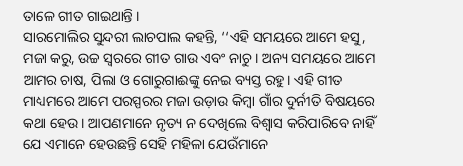ତାଳେ ଗୀତ ଗାଇଥାନ୍ତି ।
ସାରମୋଲିର ସୁନ୍ଦରୀ ଲାଚପାଲ କହନ୍ତି, ‘‘ଏହି ସମୟରେ ଆମେ ହସୁ, ମଜା କରୁ, ଉଚ୍ଚ ସ୍ୱରରେ ଗୀତ ଗାଉ ଏବଂ ନାଚୁ । ଅନ୍ୟ ସମୟରେ ଆମେ ଆମର ଚାଷ, ପିଲା ଓ ଗୋରୁଗାଈଙ୍କୁ ନେଇ ବ୍ୟସ୍ତ ରହୁ। ଏହି ଗୀତ ମାଧ୍ୟମରେ ଆମେ ପରସ୍ପରର ମଜା ଉଡ଼ାଉ କିମ୍ବା ଗାଁର ଦୁର୍ନୀତି ବିଷୟରେ କଥା ହେଉ । ଆପଣମାନେ ନୃତ୍ୟ ନ ଦେଖିଲେ ବିଶ୍ୱାସ କରିପାରିବେ ନାହିଁ ଯେ ଏମାନେ ହେଉଛନ୍ତି ସେହି ମହିଳା ଯେଉଁମାନେ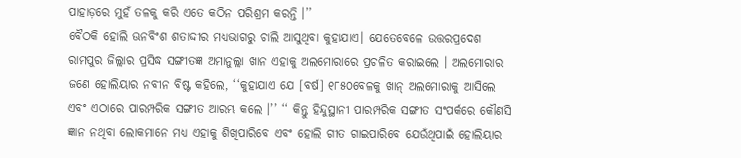ପାହାଡ଼ରେ ମୁହଁ ତଳକୁ କରି ଏତେ କଠିନ ପରିଶ୍ରମ କରନ୍ତି ।’’
ବୈଠକି ହୋଲି ଊନବିଂଶ ଶତାଦ୍ଦୀର ମଧ୍ୟଭାଗରୁ ଚାଲି ଆସୁଥିବା କୁହାଯାଏ। ଯେତେବେଳେ ଉତ୍ତରପ୍ରଦେଶ ରାମପୁର ଜିଲ୍ଲାର ପ୍ରସିଦ୍ଧ ସଙ୍ଗୀତଜ୍ଞ ଅମାନୁଲ୍ଲା ଖାନ ଏହାକୁ ଅଲମୋରାରେ ପ୍ରଚଳିତ କରାଇଲେ । ଅଲମୋରାର ଜଣେ ହୋଲିୟାର ନବୀନ ବିଷ୍ଟ କହିଲେ, ‘‘କୁହାଯାଏ ଯେ [ବର୍ଷ] ୧୮୫୦ବେଳକୁ ଖାନ୍ ଅଲମୋରାକୁ ଆସିଲେ ଏବଂ ଏଠାରେ ପାରମ୍ପରିକ ସଙ୍ଗୀତ ଆରମ୍ଭ କଲେ ।’’ ‘‘ କିନ୍ତୁ ହିନ୍ଦୁସ୍ଥାନୀ ପାରମ୍ପରିକ ସଙ୍ଗୀତ ସଂପର୍କରେ କୌଣସି ଜ୍ଞାନ ନଥିବା ଲୋକମାନେ ମଧ୍ୟ ଏହାକୁ ଶିଖିପାରିବେ ଏବଂ ହୋଲି ଗୀତ ଗାଇପାରିବେ ଯେଉଁଥିପାଇଁ ହୋଲିୟାର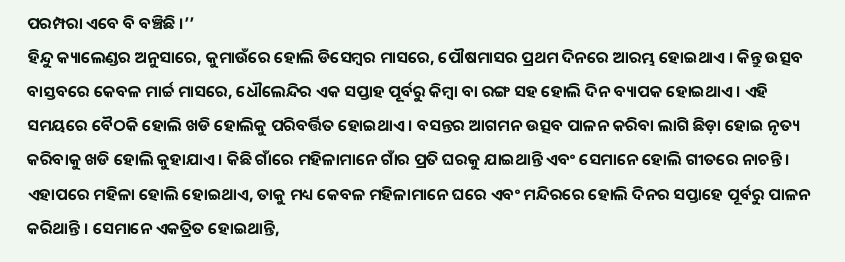ପରମ୍ପରା ଏବେ ବି ବଞ୍ଚିଛି ।’’
ହିନ୍ଦୁ କ୍ୟାଲେଣ୍ଡର ଅନୁସାରେ, କୁମାଉଁରେ ହୋଲି ଡିସେମ୍ବର ମାସରେ, ପୌଷମାସର ପ୍ରଥମ ଦିନରେ ଆରମ୍ଭ ହୋଇଥାଏ । କିନ୍ତୁ ଉତ୍ସବ ବାସ୍ତବରେ କେବଳ ମାର୍ଚ୍ଚ ମାସରେ, ଧୌଲେନ୍ଦିର ଏକ ସପ୍ତାହ ପୂର୍ବରୁ କିମ୍ବା ବା ରଙ୍ଗ ସହ ହୋଲି ଦିନ ବ୍ୟାପକ ହୋଇଥାଏ । ଏହି ସମୟରେ ବୈଠକି ହୋଲି ଖଡି ହୋଲିକୁ ପରିବର୍ତ୍ତିତ ହୋଇଥାଏ । ବସନ୍ତର ଆଗମନ ଉତ୍ସବ ପାଳନ କରିବା ଲାଗି ଛିଡ଼ା ହୋଇ ନୃତ୍ୟ କରିବାକୁ ଖଡି ହୋଲି କୁହାଯାଏ । କିଛି ଗାଁରେ ମହିଳାମାନେ ଗାଁର ପ୍ରତି ଘରକୁ ଯାଇଥାନ୍ତି ଏବଂ ସେମାନେ ହୋଲି ଗୀତରେ ନାଚନ୍ତି ।
ଏହାପରେ ମହିଳା ହୋଲି ହୋଇଥାଏ, ତାକୁ ମଧ୍ୟ କେବଳ ମହିଳାମାନେ ଘରେ ଏବଂ ମନ୍ଦିରରେ ହୋଲି ଦିନର ସପ୍ତାହେ ପୂର୍ବରୁ ପାଳନ କରିଥାନ୍ତି । ସେମାନେ ଏକତ୍ରିତ ହୋଇଥାନ୍ତି,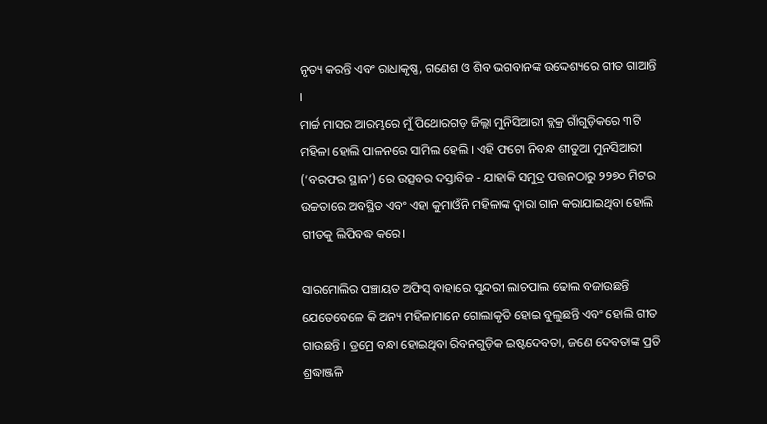ନୃତ୍ୟ କରନ୍ତି ଏବଂ ରାଧାକୃଷ୍ଣ, ଗଣେଶ ଓ ଶିବ ଭଗବାନଙ୍କ ଉଦ୍ଦେଶ୍ୟରେ ଗୀତ ଗାଆନ୍ତି ।
ମାର୍ଚ୍ଚ ମାସର ଆରମ୍ଭରେ ମୁଁ ପିଥୋରଗଡ଼ ଜିଲ୍ଲା ମୁନିସିଆରୀ ବ୍ଲକ୍ର ଗାଁଗୁଡ଼ିକରେ ୩ଟି ମହିଳା ହୋଲି ପାଳନରେ ସାମିଲ ହେଲି । ଏହି ଫଟୋ ନିବନ୍ଧ ଶୀତୁଆ ମୁନସିଆରୀ (‘ବରଫର ସ୍ଥାନ’) ରେ ଉତ୍ସବର ଦସ୍ତାବିଜ - ଯାହାକି ସମୁଦ୍ର ପତ୍ତନଠାରୁ ୨୨୭୦ ମିଟର ଉଚ୍ଚତାରେ ଅବସ୍ଥିତ ଏବଂ ଏହା କୁମାଓଁନି ମହିଳାଙ୍କ ଦ୍ୱାରା ଗାନ କରାଯାଇଥିବା ହୋଲି ଗୀତକୁ ଲିପିବଦ୍ଧ କରେ।

ସାରମୋଲିର ପଞ୍ଚାୟତ ଅଫିସ୍ ବାହାରେ ସୁନ୍ଦରୀ ଲାଚପାଲ ଢୋଲ ବଜାଉଛନ୍ତି ଯେତେବେଳେ କି ଅନ୍ୟ ମହିଳାମାନେ ଗୋଲାକୃତି ହୋଇ ବୁଲୁଛନ୍ତି ଏବଂ ହୋଲି ଗୀତ ଗାଉଛନ୍ତି । ଡ୍ରମ୍ରେ ବନ୍ଧା ହୋଇଥିବା ରିବନଗୁଡ଼ିକ ଇଷ୍ଟଦେବତା, ଜଣେ ଦେବତାଙ୍କ ପ୍ରତି ଶ୍ରଦ୍ଧାଞ୍ଜଳି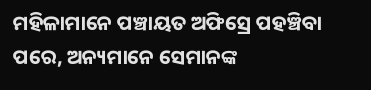ମହିଳାମାନେ ପଞ୍ଚାୟତ ଅଫିସ୍ରେ ପହଞ୍ଚିବା ପରେ, ଅନ୍ୟମାନେ ସେମାନଙ୍କ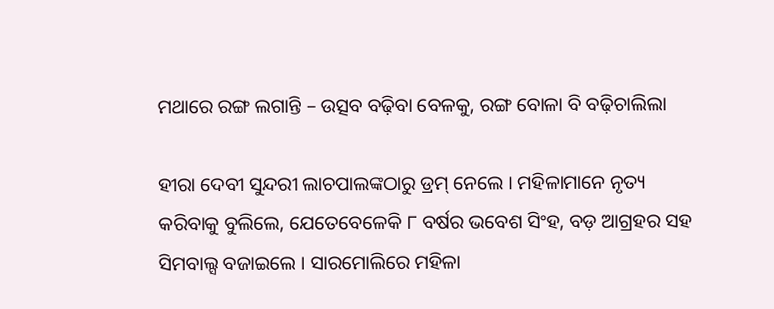ମଥାରେ ରଙ୍ଗ ଲଗାନ୍ତି – ଉତ୍ସବ ବଢ଼ିବା ବେଳକୁ, ରଙ୍ଗ ବୋଳା ବି ବଢ଼ିଚାଲିଲା

ହୀରା ଦେବୀ ସୁନ୍ଦରୀ ଲାଚପାଲଙ୍କଠାରୁ ଡ୍ରମ୍ ନେଲେ । ମହିଳାମାନେ ନୃତ୍ୟ କରିବାକୁ ବୁଲିଲେ, ଯେତେବେଳେକି ୮ ବର୍ଷର ଭବେଶ ସିଂହ, ବଡ଼ ଆଗ୍ରହର ସହ ସିମବାଲ୍ସ ବଜାଇଲେ । ସାରମୋଲିରେ ମହିଳା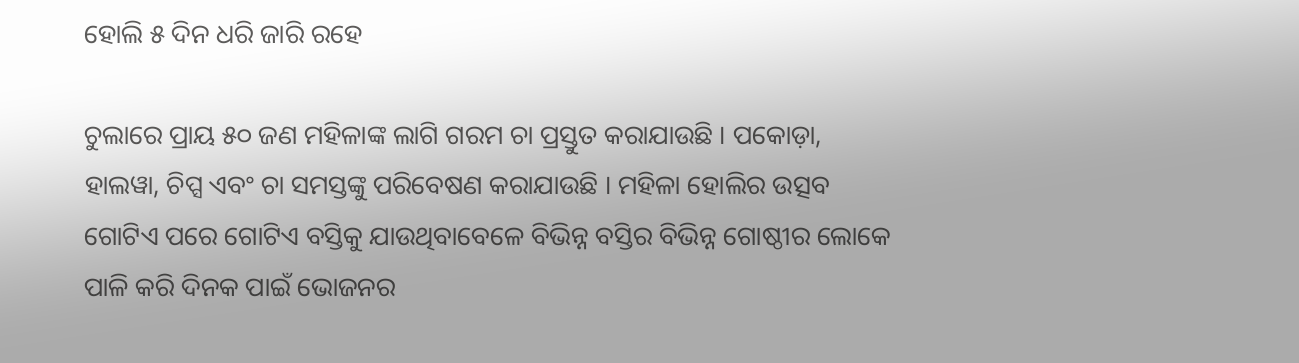ହୋଲି ୫ ଦିନ ଧରି ଜାରି ରହେ

ଚୁଲାରେ ପ୍ରାୟ ୫୦ ଜଣ ମହିଳାଙ୍କ ଲାଗି ଗରମ ଚା ପ୍ରସ୍ତୁତ କରାଯାଉଛି । ପକୋଡ଼ା, ହାଲୱା, ଚିପ୍ସ ଏବଂ ଚା ସମସ୍ତଙ୍କୁ ପରିବେଷଣ କରାଯାଉଛି । ମହିଳା ହୋଲିର ଉତ୍ସବ ଗୋଟିଏ ପରେ ଗୋଟିଏ ବସ୍ତିକୁ ଯାଉଥିବାବେଳେ ବିଭିନ୍ନ ବସ୍ତିର ବିଭିନ୍ନ ଗୋଷ୍ଠୀର ଲୋକେ ପାଳି କରି ଦିନକ ପାଇଁ ଭୋଜନର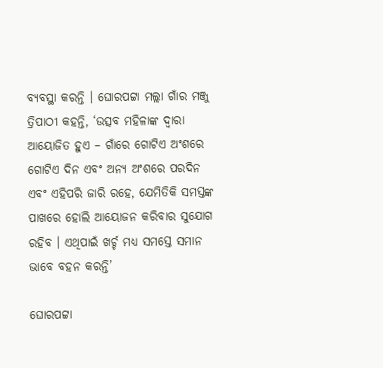ବ୍ୟବସ୍ଥା କରନ୍ତି । ଘୋରପଟ୍ଟା ମଲ୍ଲା ଗାଁର ମଞ୍ଜୁ ତ୍ରିପାଠୀ କହନ୍ତି, ‘ଉତ୍ସବ ମହିଳାଙ୍କ ଦ୍ୱାରା ଆୟୋଜିତ ହୁଏ – ଗାଁରେ ଗୋଟିଏ ଅଂଶରେ ଗୋଟିଏ ଦିନ ଏବଂ ଅନ୍ୟ ଅଂଶରେ ପରଦିନ ଏବଂ ଏହିପରି ଜାରି ରହେ, ଯେମିତିକି ସମସ୍ତଙ୍କ ପାଖରେ ହୋଲି ଆୟୋଜନ କରିବାର ସୁଯୋଗ ରହିବ । ଏଥିପାଇଁ ଖର୍ଚ୍ଚ ମଧ୍ୟ ସମସ୍ତେ ସମାନ ଭାବେ ବହନ କରନ୍ତି’

ଘୋରପଟ୍ଟା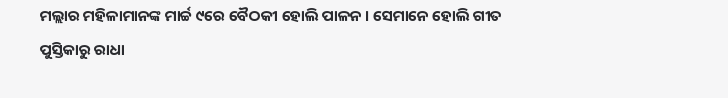ମଲ୍ଲାର ମହିଳାମାନଙ୍କ ମାର୍ଚ୍ଚ ୯ରେ ବୈଠକୀ ହୋଲି ପାଳନ । ସେମାନେ ହୋଲି ଗୀତ ପୁସ୍ତିକାରୁ ରାଧା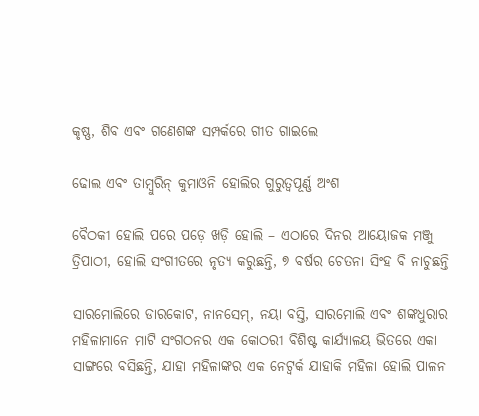କୃଷ୍ଣ, ଶିବ ଏବଂ ଗଣେଶଙ୍କ ସମ୍ପର୍କରେ ଗୀତ ଗାଇଲେ

ଢୋଲ ଏବଂ ତାମ୍ବୁରିନ୍ କୁମାଓନି ହୋଲିର ଗୁରୁତ୍ୱପୂର୍ଣ୍ଣ ଅଂଶ

ବୈଠକୀ ହୋଲି ପରେ ପଡ଼େ ଖଡ଼ି ହୋଲି – ଏଠାରେ ଦିନର ଆୟୋଜକ ମଞ୍ଜୁ ତ୍ରିପାଠୀ, ହୋଲି ସଂଗୀତରେ ନୃତ୍ୟ କରୁଛନ୍ତି, ୭ ବର୍ଷର ଚେତନା ସିଂହ ବି ନାଚୁଛନ୍ତି

ସାରମୋଲିରେ ଡାରକୋଟ, ନାନସେମ୍, ନୟା ବସ୍ତି, ସାରମୋଲି ଏବଂ ଶଙ୍କଧୁରାର ମହିଳାମାନେ ମାଟି ସଂଗଠନର ଏକ କୋଠରୀ ବିଶିଷ୍ଟ କାର୍ଯ୍ୟାଳୟ ଭିତରେ ଏକା ସାଙ୍ଗରେ ବସିଛନ୍ତି, ଯାହା ମହିଳାଙ୍କର ଏକ ନେଟ୍ୱର୍କ ଯାହାକି ମହିଳା ହୋଲି ପାଳନ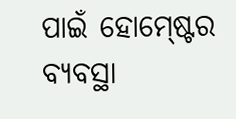ପାଇଁ ହୋମ୍ଷ୍ଟେର ବ୍ୟବସ୍ଥା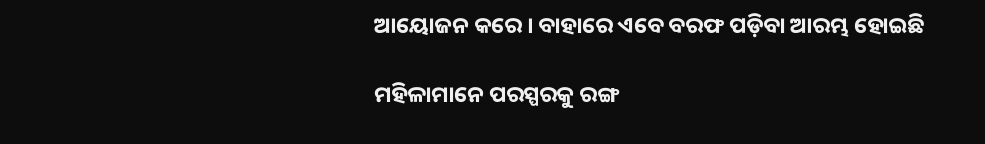ଆୟୋଜନ କରେ । ବାହାରେ ଏବେ ବରଫ ପଡ଼ିବା ଆରମ୍ଭ ହୋଇଛି

ମହିଳାମାନେ ପରସ୍ପରକୁ ରଙ୍ଗ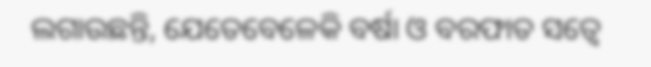ଲଗାଉଛନ୍ତି, ଯେତେବେଳେକି ବର୍ଷା ଓ ବରଫାତ ସତ୍ୱେ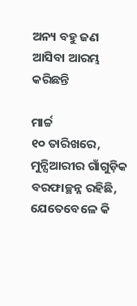ଅନ୍ୟ ବହୁ ଜଣ ଆସିବା ଆରମ୍ଭ କରିଛନ୍ତି

ମାର୍ଚ୍ଚ
୧୦ ତାରିଖରେ, ମୁନ୍ସିଆରୀର ଗାଁଗୁଡ଼ିକ ବରଫାଚ୍ଛନ୍ନ ରହିଛି, ଯେତେବେଳେ କି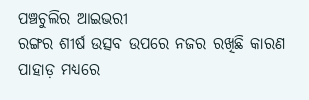ପଞ୍ଚଚୁଲିର ଆଇଭରୀ
ରଙ୍ଗର ଶୀର୍ଷ ଉତ୍ସବ ଉପରେ ନଜର ରଖିଛି କାରଣ ପାହାଡ଼ ମଧ୍ୟରେ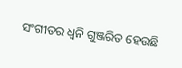ସଂଗୀତର ଧ୍ୱନି ଗୁଞ୍ଜରିତ ହେଉଛି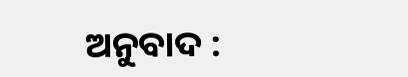ଅନୁବାଦ :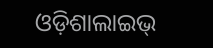ଓଡ଼ିଶାଲାଇଭ୍